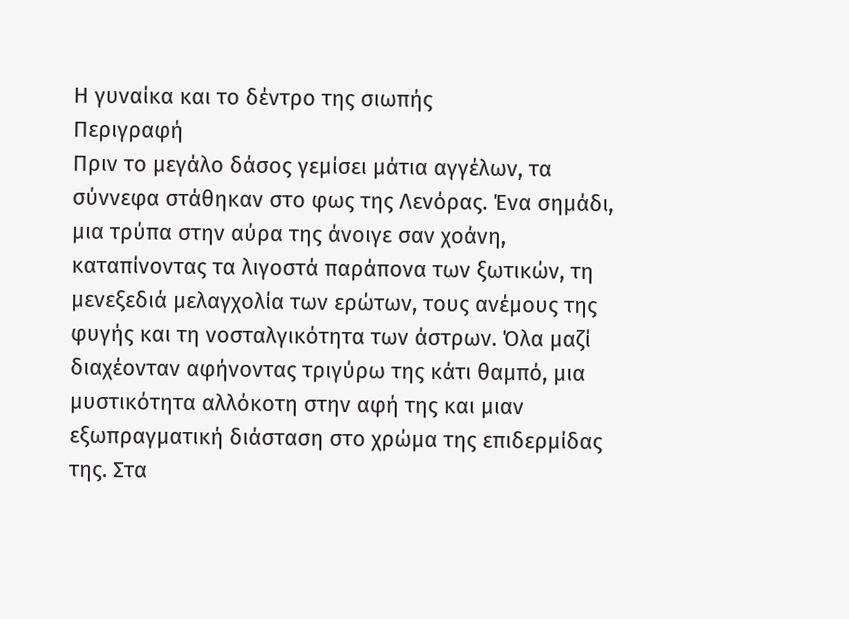Η γυναίκα και το δέντρο της σιωπής
Περιγραφή
Πριν το μεγάλο δάσος γεμίσει μάτια αγγέλων, τα σύννεφα στάθηκαν στο φως της Λενόρας. Ένα σημάδι, μια τρύπα στην αύρα της άνοιγε σαν χοάνη, καταπίνοντας τα λιγοστά παράπονα των ξωτικών, τη μενεξεδιά μελαγχολία των ερώτων, τους ανέμους της φυγής και τη νοσταλγικότητα των άστρων. Όλα μαζί διαχέονταν αφήνοντας τριγύρω της κάτι θαμπό, μια μυστικότητα αλλόκοτη στην αφή της και μιαν εξωπραγματική διάσταση στο χρώμα της επιδερμίδας της. Στα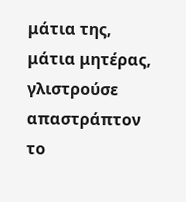μάτια της, μάτια μητέρας, γλιστρούσε απαστράπτον το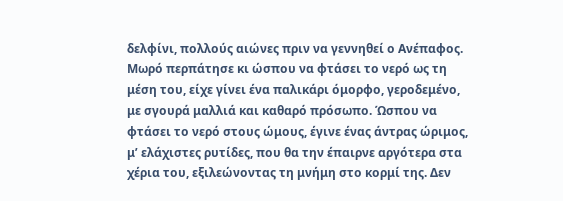δελφίνι, πολλούς αιώνες πριν να γεννηθεί ο Ανέπαφος. Μωρό περπάτησε κι ώσπου να φτάσει το νερό ως τη μέση του, είχε γίνει ένα παλικάρι όμορφο, γεροδεμένο, με σγουρά μαλλιά και καθαρό πρόσωπο. Ώσπου να φτάσει το νερό στους ώμους, έγινε ένας άντρας ώριμος, μ’ ελάχιστες ρυτίδες, που θα την έπαιρνε αργότερα στα χέρια του, εξιλεώνοντας τη μνήμη στο κορμί της. Δεν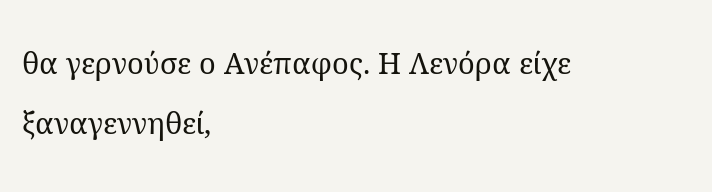θα γερνούσε ο Ανέπαφος. Η Λενόρα είχε ξαναγεννηθεί,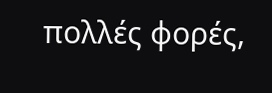πολλές φορές,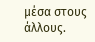μέσα στους άλλους.